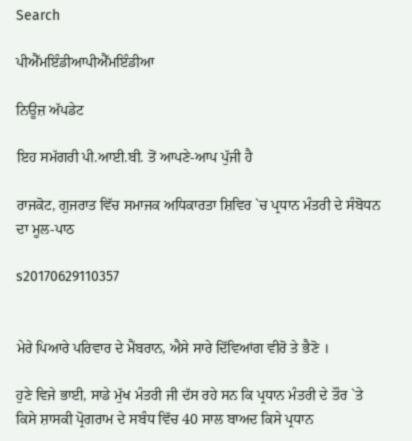Search

ਪੀਐੱਮਇੰਡੀਆਪੀਐੱਮਇੰਡੀਆ

ਨਿਊਜ਼ ਅੱਪਡੇਟ

ਇਹ ਸਮੱਗਰੀ ਪੀ.ਆਈ.ਬੀ. ਤੋਂ ਆਪਣੇ-ਆਪ ਪੁੱਜੀ ਹੈ

ਰਾਜਕੋਟ, ਗੁਜਰਾਤ ਵਿੱਚ ਸਮਾਜਕ ਅਧਿਕਾਰਤਾ ਸ਼ਿਵਿਰ `ਚ ਪ੍ਰਧਾਨ ਮੰਤਰੀ ਦੇ ਸੰਬੋਧਨ ਦਾ ਮੂਲ-ਪਾਠ

s20170629110357


ਮੇਰੇ ਪਿਆਰੇ ਪਰਿਵਾਰ ਦੇ ਮੈਂਬਰਾਨ, ਐਸੇ ਸਾਰੇ ਦਿੱਵਿਆਂਗ ਵੀਰੋ ਤੇ ਭੈਣੋ ।

ਹੁਣੇ ਵਿਜੇ ਭਾਈ, ਸਾਡੇ ਮੁੱਖ ਮੰਤਰੀ ਜੀ ਦੱਸ ਰਹੇ ਸਨ ਕਿ ਪ੍ਰਧਾਨ ਮੰਤਰੀ ਦੇ ਤੌਰ `ਤੇ ਕਿਸੇ ਸ਼ਾਸਕੀ ਪ੍ਰੋਗਰਾਮ ਦੇ ਸਬੰਧ ਵਿੱਚ 40 ਸਾਲ ਬਾਅਦ ਕਿਸੇ ਪ੍ਰਧਾਨ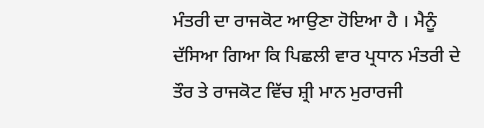ਮੰਤਰੀ ਦਾ ਰਾਜਕੋਟ ਆਉਣਾ ਹੋਇਆ ਹੈ । ਮੈਨੂੰ ਦੱਸਿਆ ਗਿਆ ਕਿ ਪਿਛਲੀ ਵਾਰ ਪ੍ਰਧਾਨ ਮੰਤਰੀ ਦੇ ਤੌਰ ਤੇ ਰਾਜਕੋਟ ਵਿੱਚ ਸ਼੍ਰੀ ਮਾਨ ਮੁਰਾਰਜੀ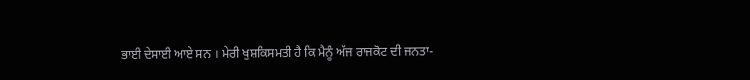ਭਾਈ ਦੇਸਾਈ ਆਏ ਸਨ । ਮੇਰੀ ਖੁਸ਼ਕਿਸਮਤੀ ਹੈ ਕਿ ਮੈਨੂੰ ਅੱਜ ਰਾਜਕੋਟ ਦੀ ਜਨਤਾ-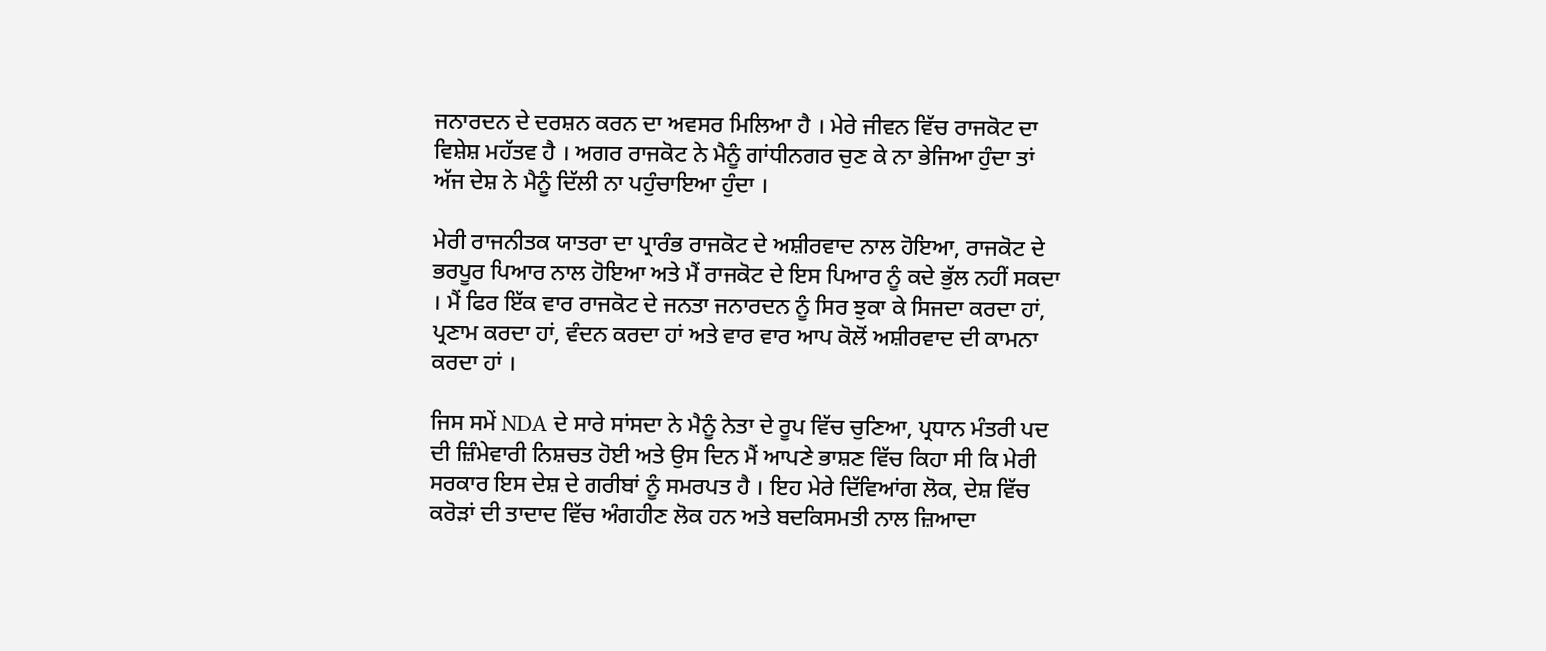ਜਨਾਰਦਨ ਦੇ ਦਰਸ਼ਨ ਕਰਨ ਦਾ ਅਵਸਰ ਮਿਲਿਆ ਹੈ । ਮੇਰੇ ਜੀਵਨ ਵਿੱਚ ਰਾਜਕੋਟ ਦਾ ਵਿਸ਼ੇਸ਼ ਮਹੱਤਵ ਹੈ । ਅਗਰ ਰਾਜਕੋਟ ਨੇ ਮੈਨੂੰ ਗਾਂਧੀਨਗਰ ਚੁਣ ਕੇ ਨਾ ਭੇਜਿਆ ਹੁੰਦਾ ਤਾਂ ਅੱਜ ਦੇਸ਼ ਨੇ ਮੈਨੂੰ ਦਿੱਲੀ ਨਾ ਪਹੁੰਚਾਇਆ ਹੁੰਦਾ ।

ਮੇਰੀ ਰਾਜਨੀਤਕ ਯਾਤਰਾ ਦਾ ਪ੍ਰਾਰੰਭ ਰਾਜਕੋਟ ਦੇ ਅਸ਼ੀਰਵਾਦ ਨਾਲ ਹੋਇਆ, ਰਾਜਕੋਟ ਦੇ ਭਰਪੂਰ ਪਿਆਰ ਨਾਲ ਹੋਇਆ ਅਤੇ ਮੈਂ ਰਾਜਕੋਟ ਦੇ ਇਸ ਪਿਆਰ ਨੂੰ ਕਦੇ ਭੁੱਲ ਨਹੀਂ ਸਕਦਾ । ਮੈਂ ਫਿਰ ਇੱਕ ਵਾਰ ਰਾਜਕੋਟ ਦੇ ਜਨਤਾ ਜਨਾਰਦਨ ਨੂੰ ਸਿਰ ਝੁਕਾ ਕੇ ਸਿਜਦਾ ਕਰਦਾ ਹਾਂ, ਪ੍ਰਣਾਮ ਕਰਦਾ ਹਾਂ, ਵੰਦਨ ਕਰਦਾ ਹਾਂ ਅਤੇ ਵਾਰ ਵਾਰ ਆਪ ਕੋਲੋਂ ਅਸ਼ੀਰਵਾਦ ਦੀ ਕਾਮਨਾ ਕਰਦਾ ਹਾਂ ।

ਜਿਸ ਸਮੇਂ NDA ਦੇ ਸਾਰੇ ਸਾਂਸਦਾ ਨੇ ਮੈਨੂੰ ਨੇਤਾ ਦੇ ਰੂਪ ਵਿੱਚ ਚੁਣਿਆ, ਪ੍ਰਧਾਨ ਮੰਤਰੀ ਪਦ ਦੀ ਜ਼ਿੰਮੇਵਾਰੀ ਨਿਸ਼ਚਤ ਹੋਈ ਅਤੇ ਉਸ ਦਿਨ ਮੈਂ ਆਪਣੇ ਭਾਸ਼ਣ ਵਿੱਚ ਕਿਹਾ ਸੀ ਕਿ ਮੇਰੀ ਸਰਕਾਰ ਇਸ ਦੇਸ਼ ਦੇ ਗਰੀਬਾਂ ਨੂੰ ਸਮਰਪਤ ਹੈ । ਇਹ ਮੇਰੇ ਦਿੱਵਿਆਂਗ ਲੋਕ, ਦੇਸ਼ ਵਿੱਚ ਕਰੋੜਾਂ ਦੀ ਤਾਦਾਦ ਵਿੱਚ ਅੰਗਹੀਣ ਲੋਕ ਹਨ ਅਤੇ ਬਦਕਿਸਮਤੀ ਨਾਲ ਜ਼ਿਆਦਾ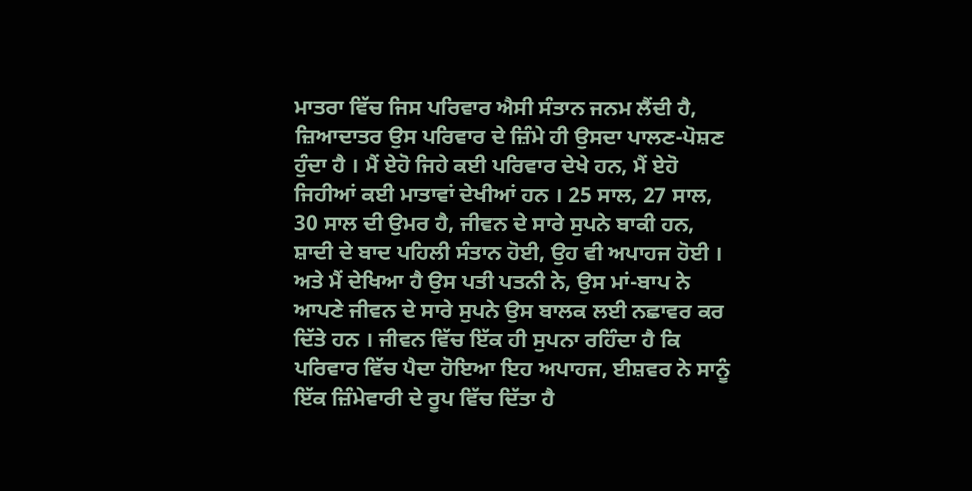ਮਾਤਰਾ ਵਿੱਚ ਜਿਸ ਪਰਿਵਾਰ ਐਸੀ ਸੰਤਾਨ ਜਨਮ ਲੈਂਦੀ ਹੈ, ਜ਼ਿਆਦਾਤਰ ਉਸ ਪਰਿਵਾਰ ਦੇ ਜ਼ਿੰਮੇ ਹੀ ਉਸਦਾ ਪਾਲਣ-ਪੋਸ਼ਣ ਹੁੰਦਾ ਹੈ । ਮੈਂ ਏਹੋ ਜਿਹੇ ਕਈ ਪਰਿਵਾਰ ਦੇਖੇ ਹਨ, ਮੈਂ ਏਹੋ ਜਿਹੀਆਂ ਕਈ ਮਾਤਾਵਾਂ ਦੇਖੀਆਂ ਹਨ । 25 ਸਾਲ, 27 ਸਾਲ, 30 ਸਾਲ ਦੀ ਉਮਰ ਹੈ, ਜੀਵਨ ਦੇ ਸਾਰੇ ਸੁਪਨੇ ਬਾਕੀ ਹਨ, ਸ਼ਾਦੀ ਦੇ ਬਾਦ ਪਹਿਲੀ ਸੰਤਾਨ ਹੋਈ, ਉਹ ਵੀ ਅਪਾਹਜ ਹੋਈ । ਅਤੇ ਮੈਂ ਦੇਖਿਆ ਹੈ ਉਸ ਪਤੀ ਪਤਨੀ ਨੇ, ਉਸ ਮਾਂ-ਬਾਪ ਨੇ ਆਪਣੇ ਜੀਵਨ ਦੇ ਸਾਰੇ ਸੁਪਨੇ ਉਸ ਬਾਲਕ ਲਈ ਨਛਾਵਰ ਕਰ ਦਿੱਤੇ ਹਨ । ਜੀਵਨ ਵਿੱਚ ਇੱਕ ਹੀ ਸੁਪਨਾ ਰਹਿੰਦਾ ਹੈ ਕਿ ਪਰਿਵਾਰ ਵਿੱਚ ਪੈਦਾ ਹੋਇਆ ਇਹ ਅਪਾਹਜ, ਈਸ਼ਵਰ ਨੇ ਸਾਨੂੰ ਇੱਕ ਜ਼ਿੰਮੇਵਾਰੀ ਦੇ ਰੂਪ ਵਿੱਚ ਦਿੱਤਾ ਹੈ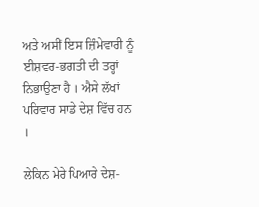ਅਤੇ ਅਸੀਂ ਇਸ ਜ਼ਿੰਮੇਵਾਰੀ ਨੂੰ ਈਸ਼ਵਰ-ਭਗਤੀ ਦੀ ਤਰ੍ਹਾਂ ਨਿਭਾਉਣਾ ਹੈ । ਐਸੇ ਲੱਖਾਂ ਪਰਿਵਾਰ ਸਾਡੇ ਦੇਸ਼ ਵਿੱਚ ਹਨ ।

ਲੇਕਿਨ ਮੇਰੇ ਪਿਆਰੇ ਦੇਸ਼-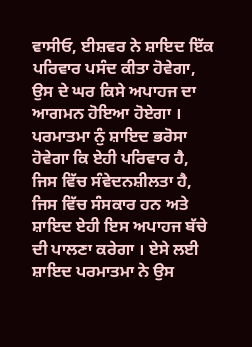ਵਾਸੀਓ, ਈਸ਼ਵਰ ਨੇ ਸ਼ਾਇਦ ਇੱਕ ਪਰਿਵਾਰ ਪਸੰਦ ਕੀਤਾ ਹੋਵੇਗਾ, ਉਸ ਦੇ ਘਰ ਕਿਸੇ ਅਪਾਹਜ ਦਾ ਆਗਮਨ ਹੋਇਆ ਹੋਏਗਾ । ਪਰਮਾਤਮਾ ਨੁੰ ਸ਼ਾਇਦ ਭਰੋਸਾ ਹੋਵੇਗਾ ਕਿ ਏਹੀ ਪਰਿਵਾਰ ਹੈ, ਜਿਸ ਵਿੱਚ ਸੰਵੇਦਨਸ਼ੀਲਤਾ ਹੈ, ਜਿਸ ਵਿੱਚ ਸੰਸਕਾਰ ਹਨ ਅਤੇ ਸ਼ਾਇਦ ਏਹੀ ਇਸ ਅਪਾਹਜ ਬੱਚੇ ਦੀ ਪਾਲਣਾ ਕਰੇਗਾ । ਏਸੇ ਲਈ ਸ਼ਾਇਦ ਪਰਮਾਤਮਾ ਨੇ ਉਸ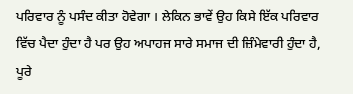ਪਰਿਵਾਰ ਨੂੰ ਪਸੰਦ ਕੀਤਾ ਹੋਵੇਗਾ । ਲੇਕਿਨ ਭਾਵੇਂ ਉਹ ਕਿਸੇ ਇੱਕ ਪਰਿਵਾਰ ਵਿੱਚ ਪੈਦਾ ਹੁੰਦਾ ਹੈ ਪਰ ਉਹ ਅਪਾਹਜ ਸਾਰੇ ਸਮਾਜ ਦੀ ਜ਼ਿੰਮੇਵਾਰੀ ਹੁੰਦਾ ਹੈ, ਪੂਰੇ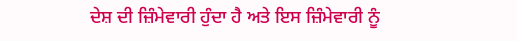ਦੇਸ਼ ਦੀ ਜ਼ਿੰਮੇਵਾਰੀ ਹੁੰਦਾ ਹੈ ਅਤੇ ਇਸ ਜ਼ਿੰਮੇਵਾਰੀ ਨੂੰ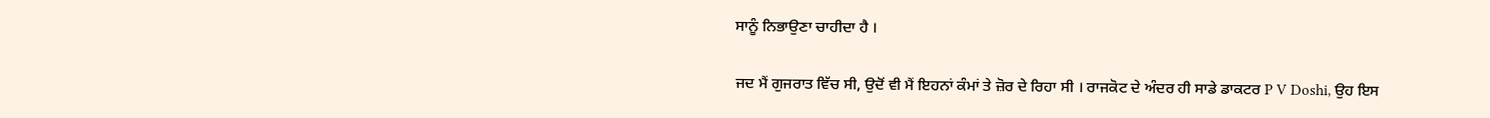ਸਾਨੂੰ ਨਿਭਾਉਣਾ ਚਾਹੀਦਾ ਹੈ ।

ਜਦ ਮੈਂ ਗੁਜਰਾਤ ਵਿੱਚ ਸੀ, ਉਦੋਂ ਵੀ ਮੈਂ ਇਹਨਾਂ ਕੰਮਾਂ ਤੇ ਜ਼ੋਰ ਦੇ ਰਿਹਾ ਸੀ । ਰਾਜਕੋਟ ਦੇ ਅੰਦਰ ਹੀ ਸਾਡੇ ਡਾਕਟਰ P V Doshi, ਉਹ ਇਸ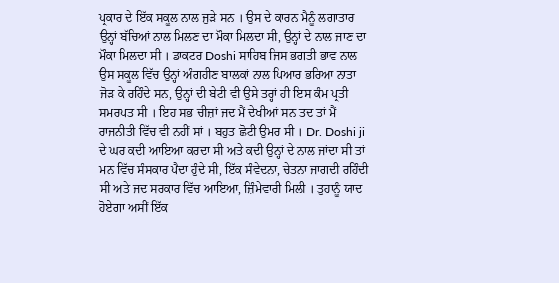ਪ੍ਰਕਾਰ ਦੇ ਇੱਕ ਸਕੂਲ ਨਾਲ ਜੁੜੇ ਸਨ । ਉਸ ਦੇ ਕਾਰਨ ਮੈਨੂੰ ਲਗਾਤਾਰ ਉਨ੍ਹਾਂ ਬੱਚਿਆਂ ਨਾਲ ਮਿਲਣ ਦਾ ਮੌਕਾ ਮਿਲਦਾ ਸੀ, ਉਨ੍ਹਾਂ ਦੇ ਨਾਲ ਜਾਣ ਦਾ ਮੌਕਾ ਮਿਲਦਾ ਸੀ । ਡਾਕਟਰ Doshi ਸਾਹਿਬ ਜਿਸ ਭਗਤੀ ਭਾਵ ਨਾਲ ਉਸ ਸਕੂਲ ਵਿੱਚ ਉਨ੍ਹਾਂ ਅੰਗਹੀਣ ਬਾਲਕਾਂ ਨਾਲ ਪਿਆਰ ਭਰਿਆ ਨਾਤਾ ਜੋੜ ਕੇ ਰਹਿੰਦੇ ਸਨ, ਉਨ੍ਹਾਂ ਦੀ ਬੇਟੀ ਵੀ ਉਸੇ ਤਰ੍ਹਾਂ ਹੀ ਇਸ ਕੰਮ ਪ੍ਰਤੀ ਸਮਰਪਤ ਸੀ । ਇਹ ਸਭ ਚੀਜ਼ਾਂ ਜਦ ਮੈਂ ਦੇਖੀਆਂ ਸਨ ਤਦ ਤਾਂ ਮੈਂ ਰਾਜਨੀਤੀ ਵਿੱਚ ਵੀ ਨਹੀਂ ਸਾਂ । ਬਹੁਤ ਛੋਟੀ ਉਮਰ ਸੀ । Dr. Doshi ji ਦੇ ਘਰ ਕਦੀ ਆਇਆ ਕਰਦਾ ਸੀ ਅਤੇ ਕਦੀ ਉਨ੍ਹਾਂ ਦੇ ਨਾਲ ਜਾਂਦਾ ਸੀ ਤਾਂ ਮਨ ਵਿੱਚ ਸੰਸਕਾਰ ਪੈਦਾ ਹੁੰਦੇ ਸੀ, ਇੱਕ ਸੰਵੇਦਨਾ, ਚੇਤਨਾ ਜਾਗਦੀ ਰਹਿੰਦੀ ਸੀ ਅਤੇ ਜਦ ਸਰਕਾਰ ਵਿੱਚ ਆਇਆ, ਜ਼ਿੰਮੇਵਾਰੀ ਮਿਲੀ । ਤੁਹਾਨੂੰ ਯਾਦ ਹੋਏਗਾ ਅਸੀਂ ਇੱਕ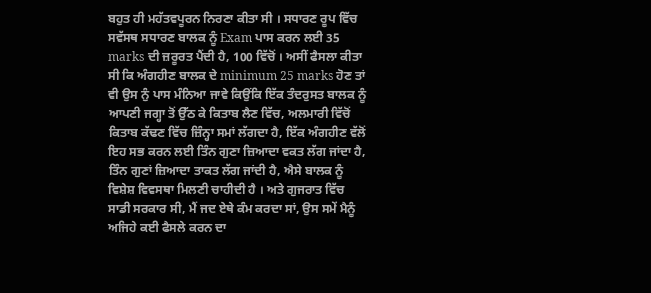ਬਹੁਤ ਹੀ ਮਹੱਤਵਪੂਰਨ ਨਿਰਣਾ ਕੀਤਾ ਸੀ । ਸਧਾਰਣ ਰੂਪ ਵਿੱਚ ਸਵੱਸਥ ਸਧਾਰਣ ਬਾਲਕ ਨੂੰ Exam ਪਾਸ ਕਰਨ ਲਈ 35 marks ਦੀ ਜ਼ਰੂਰਤ ਪੈਂਦੀ ਹੈ, 100 ਵਿੱਚੋਂ । ਅਸੀਂ ਫੈਸਲਾ ਕੀਤਾ ਸੀ ਕਿ ਅੰਗਹੀਣ ਬਾਲਕ ਦੇ minimum 25 marks ਹੋਣ ਤਾਂ ਵੀ ਉਸ ਨੁੰ ਪਾਸ ਮੰਨਿਆ ਜਾਵੇ ਕਿਉਂਕਿ ਇੱਕ ਤੰਦਰੁਸਤ ਬਾਲਕ ਨੂੰ ਆਪਣੀ ਜਗ੍ਹਾ ਤੋਂ ਉੱਠ ਕੇ ਕਿਤਾਬ ਲੈਣ ਵਿੱਚ, ਅਲਮਾਰੀ ਵਿੱਚੋਂ ਕਿਤਾਬ ਕੱਢਣ ਵਿੱਚ ਜ਼ਿੰਨ੍ਹਾ ਸਮਾਂ ਲੱਗਦਾ ਹੈ, ਇੱਕ ਅੰਗਹੀਣ ਵੱਲੋਂ ਇਹ ਸਭ ਕਰਨ ਲਈ ਤਿੰਨ ਗੁਣਾ ਜ਼ਿਆਦਾ ਵਕਤ ਲੱਗ ਜਾਂਦਾ ਹੈ, ਤਿੰਨ ਗੁਣਾਂ ਜ਼ਿਆਦਾ ਤਾਕਤ ਲੱਗ ਜਾਂਦੀ ਹੈ, ਐਸੇ ਬਾਲਕ ਨੂੰ ਵਿਸ਼ੇਸ਼ ਵਿਵਸਥਾ ਮਿਲਣੀ ਚਾਹੀਦੀ ਹੈ । ਅਤੇ ਗੁਜਰਾਤ ਵਿੱਚ ਸਾਡੀ ਸਰਕਾਰ ਸੀ, ਮੈਂ ਜਦ ਏਥੇ ਕੰਮ ਕਰਦਾ ਸਾਂ, ਉਸ ਸਮੇਂ ਮੈਨੂੰ ਅਜਿਹੇ ਕਈ ਫੈਸਲੇ ਕਰਨ ਦਾ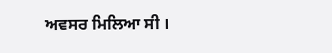ਅਵਸਰ ਮਿਲਿਆ ਸੀ ।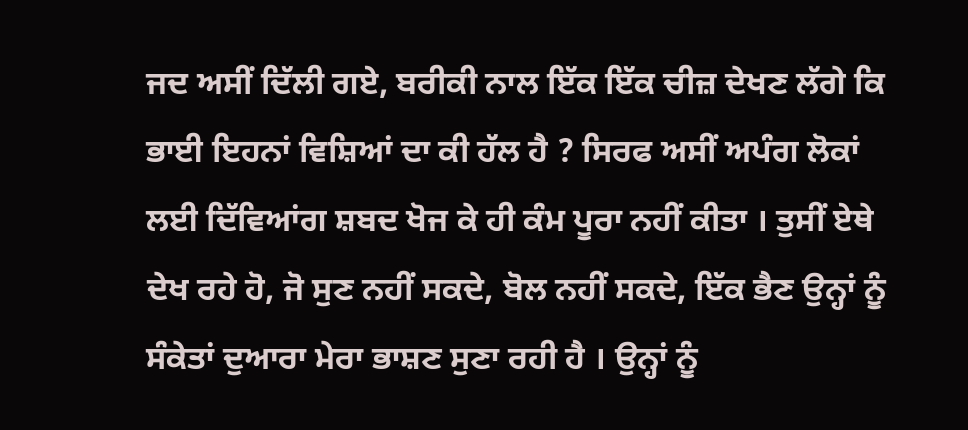ਜਦ ਅਸੀਂ ਦਿੱਲੀ ਗਏ, ਬਰੀਕੀ ਨਾਲ ਇੱਕ ਇੱਕ ਚੀਜ਼ ਦੇਖਣ ਲੱਗੇ ਕਿ ਭਾਈ ਇਹਨਾਂ ਵਿਸ਼ਿਆਂ ਦਾ ਕੀ ਹੱਲ ਹੈ ? ਸਿਰਫ ਅਸੀਂ ਅਪੰਗ ਲੋਕਾਂ ਲਈ ਦਿੱਵਿਆਂਗ ਸ਼ਬਦ ਖੋਜ ਕੇ ਹੀ ਕੰਮ ਪੂਰਾ ਨਹੀਂ ਕੀਤਾ । ਤੁਸੀਂ ਏਥੇ ਦੇਖ ਰਹੇ ਹੋ, ਜੋ ਸੁਣ ਨਹੀਂ ਸਕਦੇ, ਬੋਲ ਨਹੀਂ ਸਕਦੇ, ਇੱਕ ਭੈਣ ਉਨ੍ਹਾਂ ਨੂੰ ਸੰਕੇਤਾਂ ਦੁਆਰਾ ਮੇਰਾ ਭਾਸ਼ਣ ਸੁਣਾ ਰਹੀ ਹੈ । ਉਨ੍ਹਾਂ ਨੂੰ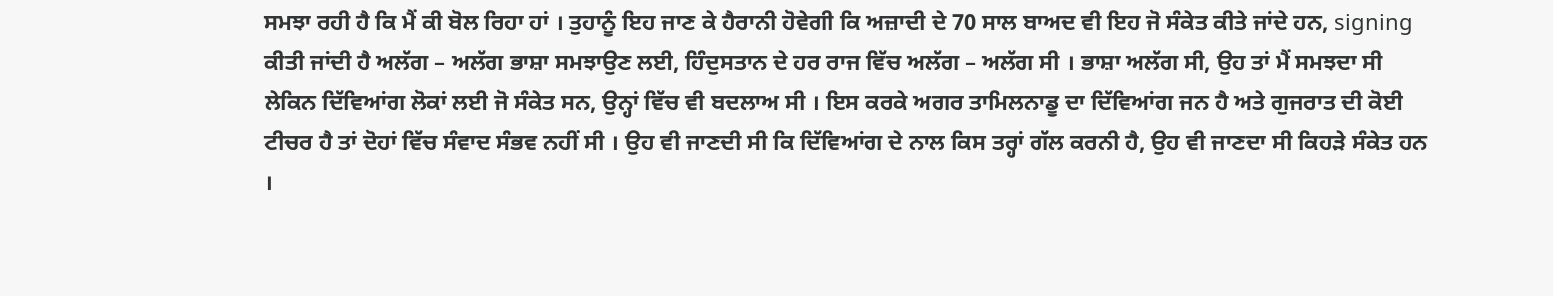ਸਮਝਾ ਰਹੀ ਹੈ ਕਿ ਮੈਂ ਕੀ ਬੋਲ ਰਿਹਾ ਹਾਂ । ਤੁਹਾਨੂੰ ਇਹ ਜਾਣ ਕੇ ਹੈਰਾਨੀ ਹੋਵੇਗੀ ਕਿ ਅਜ਼ਾਦੀ ਦੇ 70 ਸਾਲ ਬਾਅਦ ਵੀ ਇਹ ਜੋ ਸੰਕੇਤ ਕੀਤੇ ਜਾਂਦੇ ਹਨ, signing ਕੀਤੀ ਜਾਂਦੀ ਹੈ ਅਲੱਗ – ਅਲੱਗ ਭਾਸ਼ਾ ਸਮਝਾਉਣ ਲਈ, ਹਿੰਦੁਸਤਾਨ ਦੇ ਹਰ ਰਾਜ ਵਿੱਚ ਅਲੱਗ – ਅਲੱਗ ਸੀ । ਭਾਸ਼ਾ ਅਲੱਗ ਸੀ, ਉਹ ਤਾਂ ਮੈਂ ਸਮਝਦਾ ਸੀ ਲੇਕਿਨ ਦਿੱਵਿਆਂਗ ਲੋਕਾਂ ਲਈ ਜੋ ਸੰਕੇਤ ਸਨ, ਉਨ੍ਹਾਂ ਵਿੱਚ ਵੀ ਬਦਲਾਅ ਸੀ । ਇਸ ਕਰਕੇ ਅਗਰ ਤਾਮਿਲਨਾਡੂ ਦਾ ਦਿੱਵਿਆਂਗ ਜਨ ਹੈ ਅਤੇ ਗੁਜਰਾਤ ਦੀ ਕੋਈ ਟੀਚਰ ਹੈ ਤਾਂ ਦੋਹਾਂ ਵਿੱਚ ਸੰਵਾਦ ਸੰਭਵ ਨਹੀਂ ਸੀ । ਉਹ ਵੀ ਜਾਣਦੀ ਸੀ ਕਿ ਦਿੱਵਿਆਂਗ ਦੇ ਨਾਲ ਕਿਸ ਤਰ੍ਹਾਂ ਗੱਲ ਕਰਨੀ ਹੈ, ਉਹ ਵੀ ਜਾਣਦਾ ਸੀ ਕਿਹੜੇ ਸੰਕੇਤ ਹਨ ।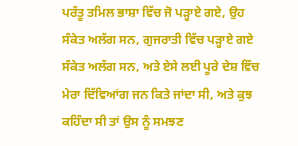ਪਰੰਤੂ ਤਮਿਲ ਭਾਸ਼ਾ ਵਿੱਚ ਜੋ ਪੜ੍ਹਾਏ ਗਏ, ਉਹ ਸੰਕੇਤ ਅਲੱਗ ਸਨ, ਗੁਜਰਾਤੀ ਵਿੱਚ ਪੜ੍ਹਾਏ ਗਏ ਸੰਕੇਤ ਅਲੱਗ ਸਨ, ਅਤੇ ਏਸੇ ਲਈ ਪੂਰੇ ਦੇਸ਼ ਵਿੱਚ ਮੇਰਾ ਦਿੱਵਿਆਂਗ ਜਨ ਕਿਤੇ ਜਾਂਦਾ ਸੀ, ਅਤੇ ਕੁਝ ਕਹਿੰਦਾ ਸੀ ਤਾਂ ਉਸ ਨੂੰ ਸਮਝਣ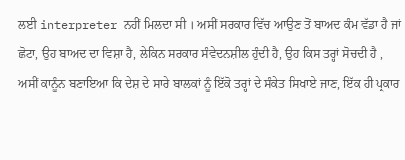ਲਈ interpreter ਨਹੀਂ ਮਿਲਦਾ ਸੀ । ਅਸੀਂ ਸਰਕਾਰ ਵਿੱਚ ਆਉਣ ਤੋਂ ਬਾਅਦ ਕੰਮ ਵੱਡਾ ਹੈ ਜਾਂ ਛੋਟਾ, ਉਹ ਬਾਅਦ ਦਾ ਵਿਸ਼ਾ ਹੈ, ਲੇਕਿਨ ਸਰਕਾਰ ਸੰਵੇਦਨਸ਼ੀਲ ਹੁੰਦੀ ਹੈ, ਉਹ ਕਿਸ ਤਰ੍ਹਾਂ ਸੋਚਦੀ ਹੈ , ਅਸੀਂ ਕਾਨੂੰਨ ਬਣਾਇਆ ਕਿ ਦੇਸ਼ ਦੇ ਸਾਰੇ ਬਾਲਕਾਂ ਨੂੰ ਇੱਕੋ ਤਰ੍ਹਾਂ ਦੇ ਸੰਕੇਤ ਸਿਖਾਏ ਜਾਣ, ਇੱਕ ਹੀ ਪ੍ਰਕਾਰ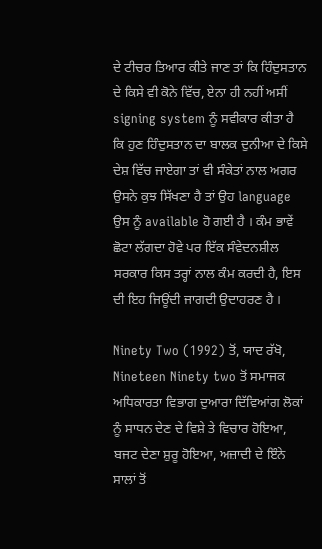ਦੇ ਟੀਚਰ ਤਿਆਰ ਕੀਤੇ ਜਾਣ ਤਾਂ ਕਿ ਹਿੰਦੁਸਤਾਨ ਦੇ ਕਿਸੇ ਵੀ ਕੋਨੇ ਵਿੱਚ, ਏਨਾ ਹੀ ਨਹੀਂ ਅਸੀਂ signing system ਨੂੰ ਸਵੀਕਾਰ ਕੀਤਾ ਹੈ ਕਿ ਹੁਣ ਹਿੰਦੁਸਤਾਨ ਦਾ ਬਾਲਕ ਦੁਨੀਆ ਦੇ ਕਿਸੇ ਦੇਸ਼ ਵਿੱਚ ਜਾਏਗਾ ਤਾਂ ਵੀ ਸੰਕੇਤਾਂ ਨਾਲ ਅਗਰ ਉਸਨੇ ਕੁਝ ਸਿੱਖਣਾ ਹੈ ਤਾਂ ਉਹ language ਉਸ ਨੂੰ available ਹੋ ਗਈ ਹੈ । ਕੰਮ ਭਾਵੇਂ ਛੋਟਾ ਲੱਗਦਾ ਹੋਵੇ ਪਰ ਇੱਕ ਸੰਵੇਦਨਸ਼ੀਲ ਸਰਕਾਰ ਕਿਸ ਤਰ੍ਹਾਂ ਨਾਲ ਕੰਮ ਕਰਦੀ ਹੈ, ਇਸ ਦੀ ਇਹ ਜਿਊਂਦੀ ਜਾਗਦੀ ਉਦਾਹਰਣ ਹੈ ।

Ninety Two (1992) ਤੋਂ, ਯਾਦ ਰੱਖੋ, Nineteen Ninety two ਤੋਂ ਸਮਾਜਕ ਅਧਿਕਾਰਤਾ ਵਿਭਾਗ ਦੁਆਰਾ ਦਿੱਵਿਆਂਗ ਲੋਕਾਂ ਨੂੰ ਸਾਧਨ ਦੇਣ ਦੇ ਵਿਸ਼ੇ ਤੇ ਵਿਚਾਰ ਹੋਇਆ, ਬਜਟ ਦੇਣਾ ਸ਼ੁਰੂ ਹੋਇਆ, ਅਜ਼ਾਦੀ ਦੇ ਇੰਨੇ ਸਾਲਾਂ ਤੋਂ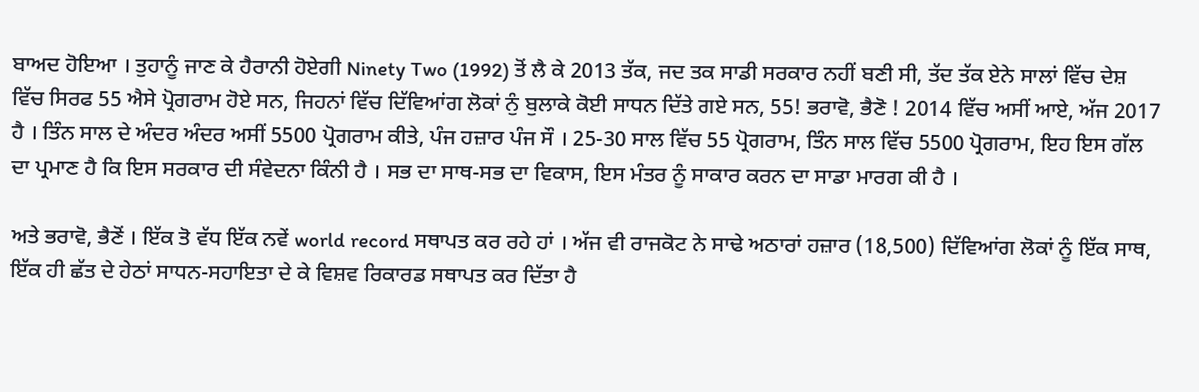ਬਾਅਦ ਹੋਇਆ । ਤੁਹਾਨੂੰ ਜਾਣ ਕੇ ਹੈਰਾਨੀ ਹੋਏਗੀ Ninety Two (1992) ਤੋਂ ਲੈ ਕੇ 2013 ਤੱਕ, ਜਦ ਤਕ ਸਾਡੀ ਸਰਕਾਰ ਨਹੀਂ ਬਣੀ ਸੀ, ਤੱਦ ਤੱਕ ਏਨੇ ਸਾਲਾਂ ਵਿੱਚ ਦੇਸ਼ ਵਿੱਚ ਸਿਰਫ 55 ਐਸੇ ਪ੍ਰੋਗਰਾਮ ਹੋਏ ਸਨ, ਜਿਹਨਾਂ ਵਿੱਚ ਦਿੱਵਿਆਂਗ ਲੋਕਾਂ ਨੁੰ ਬੁਲਾਕੇ ਕੋਈ ਸਾਧਨ ਦਿੱਤੇ ਗਏ ਸਨ, 55! ਭਰਾਵੋ, ਭੈਣੋ ! 2014 ਵਿੱਚ ਅਸੀਂ ਆਏ, ਅੱਜ 2017 ਹੈ । ਤਿੰਨ ਸਾਲ ਦੇ ਅੰਦਰ ਅੰਦਰ ਅਸੀਂ 5500 ਪ੍ਰੋਗਰਾਮ ਕੀਤੇ, ਪੰਜ ਹਜ਼ਾਰ ਪੰਜ ਸੌ । 25-30 ਸਾਲ ਵਿੱਚ 55 ਪ੍ਰੋਗਰਾਮ, ਤਿੰਨ ਸਾਲ ਵਿੱਚ 5500 ਪ੍ਰੋਗਰਾਮ, ਇਹ ਇਸ ਗੱਲ ਦਾ ਪ੍ਰਮਾਣ ਹੈ ਕਿ ਇਸ ਸਰਕਾਰ ਦੀ ਸੰਵੇਦਨਾ ਕਿੰਨੀ ਹੈ । ਸਭ ਦਾ ਸਾਥ-ਸਭ ਦਾ ਵਿਕਾਸ, ਇਸ ਮੰਤਰ ਨੂੰ ਸਾਕਾਰ ਕਰਨ ਦਾ ਸਾਡਾ ਮਾਰਗ ਕੀ ਹੈ ।

ਅਤੇ ਭਰਾਵੋ, ਭੈਣੋਂ । ਇੱਕ ਤੋ ਵੱਧ ਇੱਕ ਨਵੇਂ world record ਸਥਾਪਤ ਕਰ ਰਹੇ ਹਾਂ । ਅੱਜ ਵੀ ਰਾਜਕੋਟ ਨੇ ਸਾਢੇ ਅਠਾਰਾਂ ਹਜ਼ਾਰ (18,500) ਦਿੱਵਿਆਂਗ ਲੋਕਾਂ ਨੂੰ ਇੱਕ ਸਾਥ, ਇੱਕ ਹੀ ਛੱਤ ਦੇ ਹੇਠਾਂ ਸਾਧਨ-ਸਹਾਇਤਾ ਦੇ ਕੇ ਵਿਸ਼ਵ ਰਿਕਾਰਡ ਸਥਾਪਤ ਕਰ ਦਿੱਤਾ ਹੈ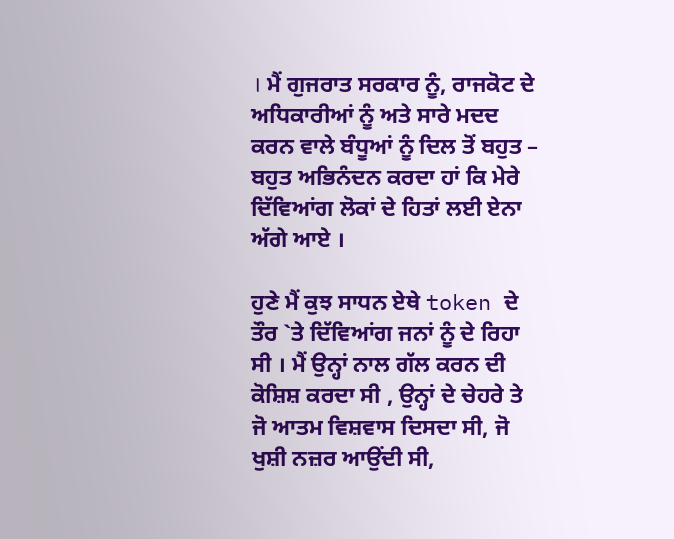। ਮੈਂ ਗੁਜਰਾਤ ਸਰਕਾਰ ਨੂੰ, ਰਾਜਕੋਟ ਦੇ ਅਧਿਕਾਰੀਆਂ ਨੂੰ ਅਤੇ ਸਾਰੇ ਮਦਦ ਕਰਨ ਵਾਲੇ ਬੰਧੂਆਂ ਨੂੰ ਦਿਲ ਤੋਂ ਬਹੁਤ – ਬਹੁਤ ਅਭਿਨੰਦਨ ਕਰਦਾ ਹਾਂ ਕਿ ਮੇਰੇ ਦਿੱਵਿਆਂਗ ਲੋਕਾਂ ਦੇ ਹਿਤਾਂ ਲਈ ਏਨਾ ਅੱਗੇ ਆਏ ।

ਹੁਣੇ ਮੈਂ ਕੁਝ ਸਾਧਨ ਏਥੇ token ਦੇ ਤੌਰ `ਤੇ ਦਿੱਵਿਆਂਗ ਜਨਾਂ ਨੂੰ ਦੇ ਰਿਹਾ ਸੀ । ਮੈਂ ਉਨ੍ਹਾਂ ਨਾਲ ਗੱਲ ਕਰਨ ਦੀ ਕੋਸ਼ਿਸ਼ ਕਰਦਾ ਸੀ , ਉਨ੍ਹਾਂ ਦੇ ਚੇਹਰੇ ਤੇ ਜੋ ਆਤਮ ਵਿਸ਼ਵਾਸ ਦਿਸਦਾ ਸੀ, ਜੋ ਖੁਸ਼ੀ ਨਜ਼ਰ ਆਉਂਦੀ ਸੀ,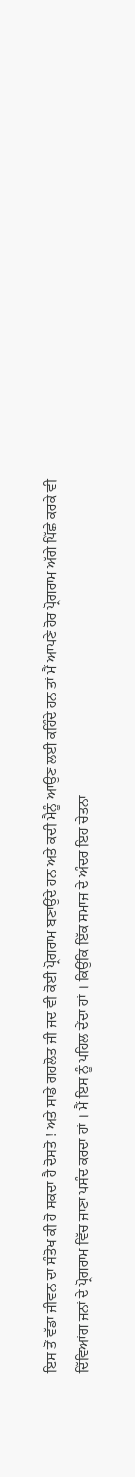ਇਸ ਤੋਂ ਵੱਡਾ ਜੀਵਨ ਦਾ ਸੰਤੋਖ ਕੀ ਹੋ ਸਕਦਾ ਹੈ ਦੋਸਤੋ ! ਅਤੇ ਸਾਡੇ ਗਹਲੋਤ ਜੀ ਜਦ ਵੀ ਕੋਈ ਪ੍ਰੋਗਰਾਮ ਬਣਾਉਂਦੇ ਹਨ ਅਤੇ ਕਦੀ ਮੈਨੂੰ ਆਉਣ ਲਈ ਕਹਿੰਦੇ ਹਨ ਤਾਂ ਮੈਂ ਆਪਣੇ ਹੋਰ ਪ੍ਰੋਗਰਾਮ ਅੱਗੇ ਪਿੱਛੇ ਕਰਕੇ ਵੀ ਦਿੱਵਿਆਂਗ ਜਨਾਂ ਦੇ ਪ੍ਰੋਗਰਾਮ ਵਿੱਚ ਜਾਣਾ ਪਸੰਦ ਕਰਦਾ ਹਾਂ । ਮੈਂ ਇਸ ਨੂੰ ਪਹਿਲ ਦੇਂਦਾ ਹਾਂ । ਕਿਉਂਕਿ ਇੱਕ ਸਮਾਜ ਦੇ ਅੰਦਰ ਇਹ ਚੇਤਨਾ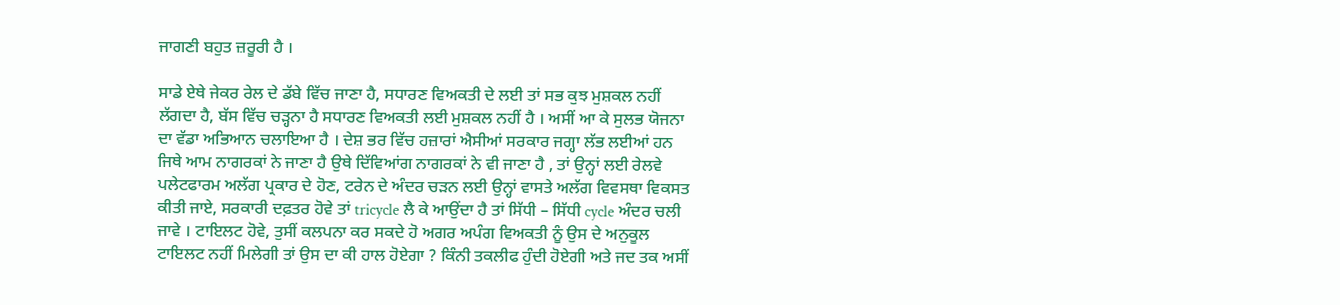ਜਾਗਣੀ ਬਹੁਤ ਜ਼ਰੂਰੀ ਹੈ ।

ਸਾਡੇ ਏਥੇ ਜੇਕਰ ਰੇਲ ਦੇ ਡੱਬੇ ਵਿੱਚ ਜਾਣਾ ਹੈ, ਸਧਾਰਣ ਵਿਅਕਤੀ ਦੇ ਲਈ ਤਾਂ ਸਭ ਕੁਝ ਮੁਸ਼ਕਲ ਨਹੀਂ ਲੱਗਦਾ ਹੈ, ਬੱਸ ਵਿੱਚ ਚੜ੍ਹਨਾ ਹੈ ਸਧਾਰਣ ਵਿਅਕਤੀ ਲਈ ਮੁਸ਼ਕਲ ਨਹੀਂ ਹੈ । ਅਸੀਂ ਆ ਕੇ ਸੁਲਭ ਯੋਜਨਾ ਦਾ ਵੱਡਾ ਅਭਿਆਨ ਚਲਾਇਆ ਹੈ । ਦੇਸ਼ ਭਰ ਵਿੱਚ ਹਜ਼ਾਰਾਂ ਐਸੀਆਂ ਸਰਕਾਰ ਜਗ੍ਹਾ ਲੱਭ ਲਈਆਂ ਹਨ ਜਿਥੇ ਆਮ ਨਾਗਰਕਾਂ ਨੇ ਜਾਣਾ ਹੈ ਉਥੇ ਦਿੱਵਿਆਂਗ ਨਾਗਰਕਾਂ ਨੇ ਵੀ ਜਾਣਾ ਹੈ , ਤਾਂ ਉਨ੍ਹਾਂ ਲਈ ਰੇਲਵੇ ਪਲੇਟਫਾਰਮ ਅਲੱਗ ਪ੍ਰਕਾਰ ਦੇ ਹੋਣ, ਟਰੇਨ ਦੇ ਅੰਦਰ ਚੜਨ ਲਈ ਉਨ੍ਹਾਂ ਵਾਸਤੇ ਅਲੱਗ ਵਿਵਸਥਾ ਵਿਕਸਤ ਕੀਤੀ ਜਾਏ, ਸਰਕਾਰੀ ਦਫ਼ਤਰ ਹੋਵੇ ਤਾਂ tricycle ਲੈ ਕੇ ਆਉਂਦਾ ਹੈ ਤਾਂ ਸਿੱਧੀ – ਸਿੱਧੀ cycle ਅੰਦਰ ਚਲੀ ਜਾਵੇ । ਟਾਇਲਟ ਹੋਵੇ, ਤੁਸੀਂ ਕਲਪਨਾ ਕਰ ਸਕਦੇ ਹੋ ਅਗਰ ਅਪੰਗ ਵਿਅਕਤੀ ਨੂੰ ਉਸ ਦੇ ਅਨੁਕੂਲ ਟਾਇਲਟ ਨਹੀਂ ਮਿਲੇਗੀ ਤਾਂ ਉਸ ਦਾ ਕੀ ਹਾਲ ਹੋਏਗਾ ? ਕਿੰਨੀ ਤਕਲੀਫ ਹੁੰਦੀ ਹੋਏਗੀ ਅਤੇ ਜਦ ਤਕ ਅਸੀਂ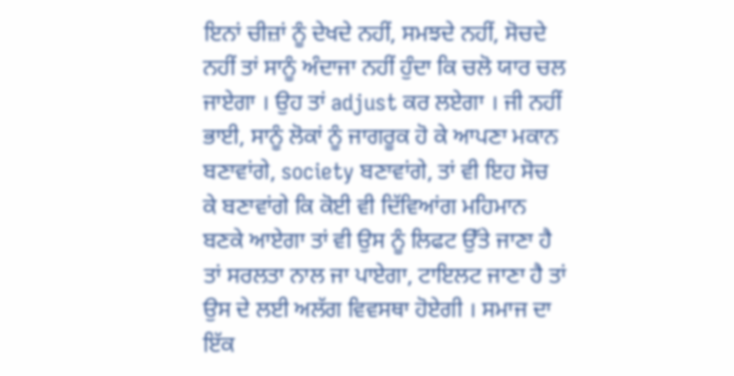ਇਨਾਂ ਚੀਜ਼ਾਂ ਨੂੰ ਦੇਖਦੇ ਨਹੀਂ, ਸਮਝਦੇ ਨਹੀਂ, ਸੋਚਦੇ ਨਹੀਂ ਤਾਂ ਸਾਨੂੰ ਅੰਦਾਜਾ ਨਹੀਂ ਹੁੰਦਾ ਕਿ ਚਲੋ ਯਾਰ ਚਲ ਜਾਏਗਾ । ਉਹ ਤਾਂ adjust ਕਰ ਲਏਗਾ । ਜੀ ਨਹੀਂ ਭਾਈ, ਸਾਨੂੰ ਲੋਕਾਂ ਨੂੰ ਜਾਗਰੂਕ ਹੋ ਕੇ ਆਪਣਾ ਮਕਾਨ ਬਣਾਵਾਂਗੇ, society ਬਣਾਵਾਂਗੇ, ਤਾਂ ਵੀ ਇਹ ਸੋਚ ਕੇ ਬਣਾਵਾਂਗੇ ਕਿ ਕੋਈ ਵੀ ਦਿੱਵਿਆਂਗ ਮਹਿਮਾਨ ਬਣਕੇ ਆਏਗਾ ਤਾਂ ਵੀ ਉਸ ਨੂੰ ਲਿਫਟ ਉੱਤੇ ਜਾਣਾ ਹੈ ਤਾਂ ਸਰਲਤਾ ਨਾਲ ਜਾ ਪਾਏਗਾ, ਟਾਇਲਟ ਜਾਣਾ ਹੈ ਤਾਂ ਉਸ ਦੇ ਲਈ ਅਲੱਗ ਵਿਵਸਥਾ ਹੋਏਗੀ । ਸਮਾਜ ਦਾ ਇੱਕ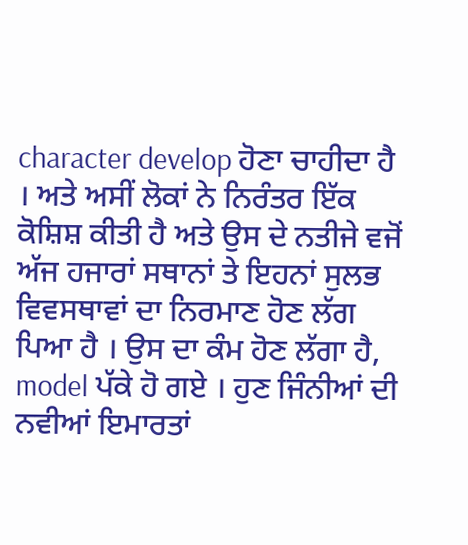character develop ਹੋਣਾ ਚਾਹੀਦਾ ਹੈ । ਅਤੇ ਅਸੀਂ ਲੋਕਾਂ ਨੇ ਨਿਰੰਤਰ ਇੱਕ ਕੋਸ਼ਿਸ਼ ਕੀਤੀ ਹੈ ਅਤੇ ਉਸ ਦੇ ਨਤੀਜੇ ਵਜੋਂ ਅੱਜ ਹਜਾਰਾਂ ਸਥਾਨਾਂ ਤੇ ਇਹਨਾਂ ਸੁਲਭ ਵਿਵਸਥਾਵਾਂ ਦਾ ਨਿਰਮਾਣ ਹੋਣ ਲੱਗ ਪਿਆ ਹੈ । ਉਸ ਦਾ ਕੰਮ ਹੋਣ ਲੱਗਾ ਹੈ, model ਪੱਕੇ ਹੋ ਗਏ । ਹੁਣ ਜਿੰਨੀਆਂ ਦੀ ਨਵੀਆਂ ਇਮਾਰਤਾਂ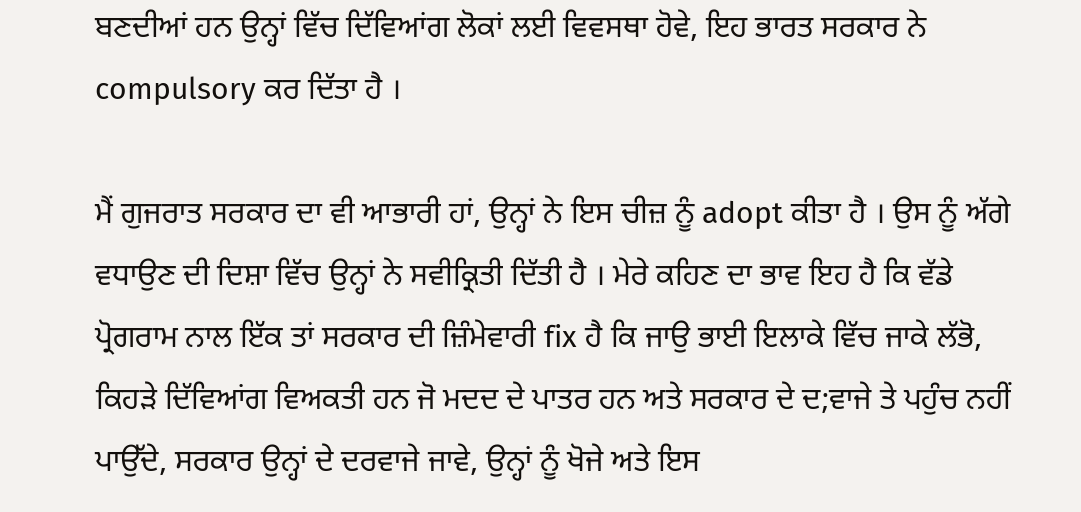ਬਣਦੀਆਂ ਹਨ ਉਨ੍ਹਾਂ ਵਿੱਚ ਦਿੱਵਿਆਂਗ ਲੋਕਾਂ ਲਈ ਵਿਵਸਥਾ ਹੋਵੇ, ਇਹ ਭਾਰਤ ਸਰਕਾਰ ਨੇ compulsory ਕਰ ਦਿੱਤਾ ਹੈ ।

ਮੈਂ ਗੁਜਰਾਤ ਸਰਕਾਰ ਦਾ ਵੀ ਆਭਾਰੀ ਹਾਂ, ਉਨ੍ਹਾਂ ਨੇ ਇਸ ਚੀਜ਼ ਨੂੰ adopt ਕੀਤਾ ਹੈ । ਉਸ ਨੂੰ ਅੱਗੇ ਵਧਾਉਣ ਦੀ ਦਿਸ਼ਾ ਵਿੱਚ ਉਨ੍ਹਾਂ ਨੇ ਸਵੀਕ੍ਰਿਤੀ ਦਿੱਤੀ ਹੈ । ਮੇਰੇ ਕਹਿਣ ਦਾ ਭਾਵ ਇਹ ਹੈ ਕਿ ਵੱਡੇ ਪ੍ਰੋਗਰਾਮ ਨਾਲ ਇੱਕ ਤਾਂ ਸਰਕਾਰ ਦੀ ਜ਼ਿੰਮੇਵਾਰੀ fix ਹੈ ਕਿ ਜਾਉ ਭਾਈ ਇਲਾਕੇ ਵਿੱਚ ਜਾਕੇ ਲੱਭੋ, ਕਿਹੜੇ ਦਿੱਵਿਆਂਗ ਵਿਅਕਤੀ ਹਨ ਜੋ ਮਦਦ ਦੇ ਪਾਤਰ ਹਨ ਅਤੇ ਸਰਕਾਰ ਦੇ ਦ;ਵਾਜੇ ਤੇ ਪਹੁੰਚ ਨਹੀਂ ਪਾਉੱਦੇ, ਸਰਕਾਰ ਉਨ੍ਹਾਂ ਦੇ ਦਰਵਾਜੇ ਜਾਵੇ, ਉਨ੍ਹਾਂ ਨੂੰ ਖੋਜੇ ਅਤੇ ਇਸ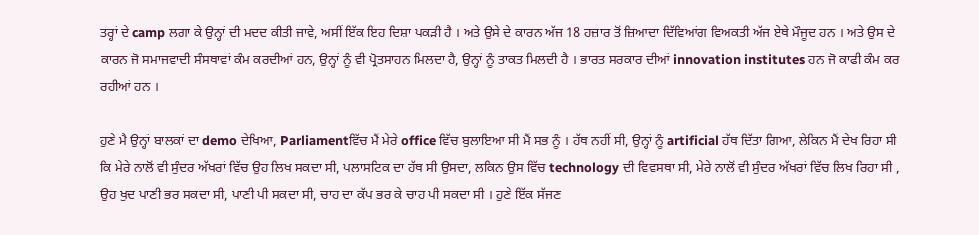ਤਰ੍ਹਾਂ ਦੇ camp ਲਗਾ ਕੇ ਉਨ੍ਹਾਂ ਦੀ ਮਦਦ ਕੀਤੀ ਜਾਵੇ, ਅਸੀਂ ਇੱਕ ਇਹ ਦਿਸ਼ਾ ਪਕੜੀ ਹੈ । ਅਤੇ ਉਸੇ ਦੇ ਕਾਰਨ ਅੱਜ 18 ਹਜ਼ਾਰ ਤੋਂ ਜ਼ਿਆਦਾ ਦਿੱਵਿਆਂਗ ਵਿਅਕਤੀ ਅੱਜ ਏਥੇ ਮੌਜੂਦ ਹਨ । ਅਤੇ ਉਸ ਦੇ ਕਾਰਨ ਜੋ ਸਮਾਜਵਾਦੀ ਸੰਸਥਾਵਾਂ ਕੰਮ ਕਰਦੀਆਂ ਹਨ, ਉਨ੍ਹਾਂ ਨੂੰ ਵੀ ਪ੍ਰੋਤਸਾਹਨ ਮਿਲਦਾ ਹੈ, ਉਨ੍ਹਾਂ ਨੂੰ ਤਾਕਤ ਮਿਲਦੀ ਹੈ । ਭਾਰਤ ਸਰਕਾਰ ਦੀਆਂ innovation institutes ਹਨ ਜੋ ਕਾਫੀ ਕੰਮ ਕਰ ਰਹੀਆਂ ਹਨ ।

ਹੁਣੇ ਮੈ ਉਨ੍ਹਾਂ ਬਾਲਕਾਂ ਦਾ demo ਦੇਖਿਆ, Parliamentਵਿੱਚ ਮੈਂ ਮੇਰੇ office ਵਿੱਚ ਬੁਲਾਇਆ ਸੀ ਮੈਂ ਸਭ ਨੂੰ । ਹੱਥ ਨਹੀਂ ਸੀ, ਉਨ੍ਹਾਂ ਨੂੰ artificial ਹੱਥ ਦਿੱਤਾ ਗਿਆ, ਲੇਕਿਨ ਮੈਂ ਦੇਖ ਰਿਹਾ ਸੀ ਕਿ ਮੇਰੇ ਨਾਲੋਂ ਵੀ ਸੁੰਦਰ ਅੱਖਰਾਂ ਵਿੱਚ ਉਹ ਲਿਖ ਸਕਦਾ ਸੀ, ਪਲਾਸਟਿਕ ਦਾ ਹੱਥ ਸੀ ਉਸਦਾ, ਲਕਿਨ ਉਸ ਵਿੱਚ technology ਦੀ ਵਿਵਸਥਾ ਸੀ, ਮੇਰੇ ਨਾਲੋਂ ਵੀ ਸੁੰਦਰ ਅੱਖਰਾਂ ਵਿੱਚ ਲਿਖ ਰਿਹਾ ਸੀ , ਉਹ ਖੁਦ ਪਾਣੀ ਭਰ ਸਕਦਾ ਸੀ, ਪਾਣੀ ਪੀ ਸਕਦਾ ਸੀ, ਚਾਹ ਦਾ ਕੱਪ ਭਰ ਕੇ ਚਾਹ ਪੀ ਸਕਦਾ ਸੀ । ਹੁਣੇ ਇੱਕ ਸੱਜਣ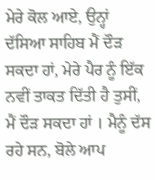ਮੇਰੇ ਕੋਲ ਆਏ, ਉਨ੍ਹਾਂ ਦੱਸਿਆ ਸਾਹਿਬ ਮੈਂ ਦੌੜ ਸਕਦਾ ਹਾਂ, ਮੇਰੇ ਪੈਰ ਨੂੰ ਇੱਕ ਨਵੀਂ ਤਾਕਤ ਦਿੱਤੀ ਹੈ ਤੁਸੀਂ, ਮੈਂ ਦੌੜ ਸਕਦਾ ਹਾਂ । ਮੈਨੂੰ ਦੱਸ ਰਹੇ ਸਨ, ਬੋਲੇ ਆਪ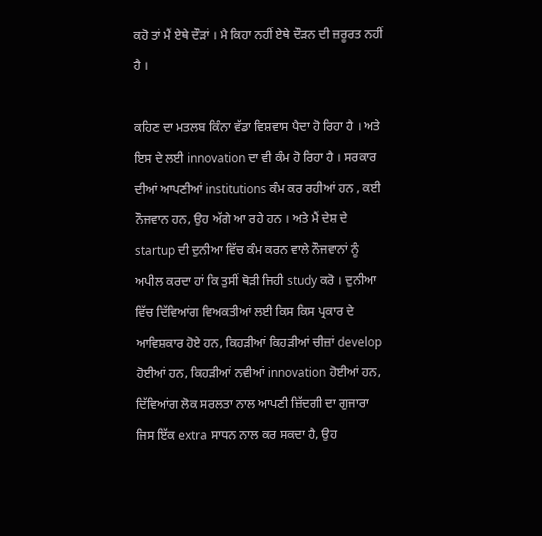ਕਹੋ ਤਾਂ ਮੈਂ ਏਥੇ ਦੌੜਾਂ । ਮੈ ਕਿਹਾ ਨਹੀਂ ਏਥੇ ਦੌੜਨ ਦੀ ਜ਼ਰੂਰਤ ਨਹੀਂ ਹੈ ।

ਕਹਿਣ ਦਾ ਮਤਲਬ ਕਿੰਨਾ ਵੱਡਾ ਵਿਸ਼ਵਾਸ ਪੈਦਾ ਹੋ ਰਿਹਾ ਹੈ । ਅਤੇ ਇਸ ਦੇ ਲਈ innovation ਦਾ ਵੀ ਕੰਮ ਹੋ ਰਿਹਾ ਹੈ । ਸਰਕਾਰ ਦੀਆਂ ਆਪਣੀਆਂ institutions ਕੰਮ ਕਰ ਰਹੀਆਂ ਹਨ , ਕਈ ਨੌਜਵਾਨ ਹਨ, ਉਹ ਅੱਗੇ ਆ ਰਹੇ ਹਨ । ਅਤੇ ਮੈਂ ਦੇਸ਼ ਦੇ startup ਦੀ ਦੁਨੀਆ ਵਿੱਚ ਕੰਮ ਕਰਨ ਵਾਲੇ ਨੌਜਵਾਨਾਂ ਨੂੰ ਅਪੀਲ ਕਰਦਾ ਹਾਂ ਕਿ ਤੁਸੀਂ ਥੋੜੀ ਜਿਹੀ study ਕਰੋ । ਦੁਨੀਆ ਵਿੱਚ ਦਿੱਵਿਆਂਗ ਵਿਅਕਤੀਆਂ ਲਈ ਕਿਸ ਕਿਸ ਪ੍ਰਕਾਰ ਦੇ ਆਵਿਸ਼ਕਾਰ ਹੋਏ ਹਨ, ਕਿਹੜੀਆਂ ਕਿਹੜੀਆਂ ਚੀਜ਼ਾਂ develop ਹੋਈਆਂ ਹਨ, ਕਿਹੜੀਆਂ ਨਵੀਆਂ innovation ਹੋਈਆਂ ਹਨ, ਦਿੱਵਿਆਂਗ ਲੋਕ ਸਰਲਤਾ ਨਾਲ ਆਪਣੀ ਜ਼ਿੱਦਗੀ ਦਾ ਗੁਜਾਰਾ ਜਿਸ ਇੱਕ extra ਸਾਧਨ ਨਾਲ ਕਰ ਸਕਦਾ ਹੈ, ਉਹ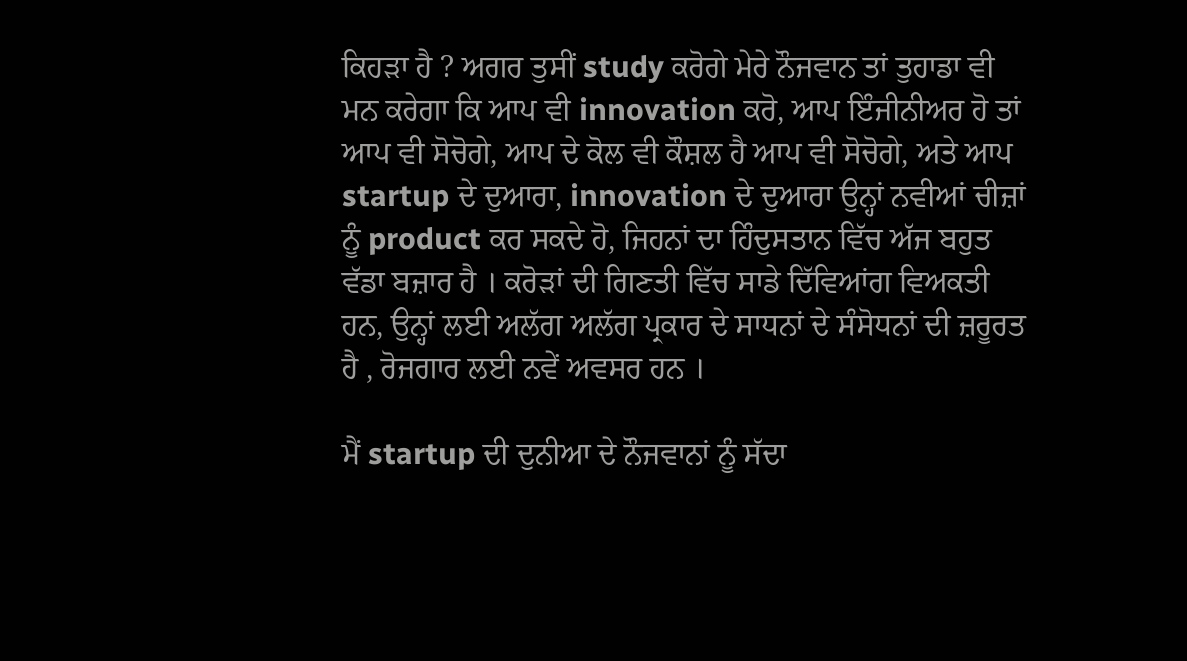ਕਿਹੜਾ ਹੈ ? ਅਗਰ ਤੁਸੀਂ study ਕਰੋਗੇ ਮੇਰੇ ਨੌਜਵਾਨ ਤਾਂ ਤੁਹਾਡਾ ਵੀ ਮਨ ਕਰੇਗਾ ਕਿ ਆਪ ਵੀ innovation ਕਰੋ, ਆਪ ਇੰਜੀਨੀਅਰ ਹੋ ਤਾਂ ਆਪ ਵੀ ਸੋਚੋਗੇ, ਆਪ ਦੇ ਕੋਲ ਵੀ ਕੌਸ਼ਲ ਹੈ ਆਪ ਵੀ ਸੋਚੋਗੇ, ਅਤੇ ਆਪ startup ਦੇ ਦੁਆਰਾ, innovation ਦੇ ਦੁਆਰਾ ਉਨ੍ਹਾਂ ਨਵੀਆਂ ਚੀਜ਼ਾਂ ਨੂੰ product ਕਰ ਸਕਦੇ ਹੋ, ਜਿਹਨਾਂ ਦਾ ਹਿੰਦੁਸਤਾਨ ਵਿੱਚ ਅੱਜ ਬਹੁਤ ਵੱਡਾ ਬਜ਼ਾਰ ਹੈ । ਕਰੋੜਾਂ ਦੀ ਗਿਣਤੀ ਵਿੱਚ ਸਾਡੇ ਦਿੱਵਿਆਂਗ ਵਿਅਕਤੀ ਹਨ, ਉਨ੍ਹਾਂ ਲਈ ਅਲੱਗ ਅਲੱਗ ਪ੍ਰਕਾਰ ਦੇ ਸਾਧਨਾਂ ਦੇ ਸੰਸੋਧਨਾਂ ਦੀ ਜ਼ਰੂਰਤ ਹੈ , ਰੋਜਗਾਰ ਲਈ ਨਵੇਂ ਅਵਸਰ ਹਨ ।

ਮੈਂ startup ਦੀ ਦੁਨੀਆ ਦੇ ਨੌਜਵਾਨਾਂ ਨੂੰ ਸੱਦਾ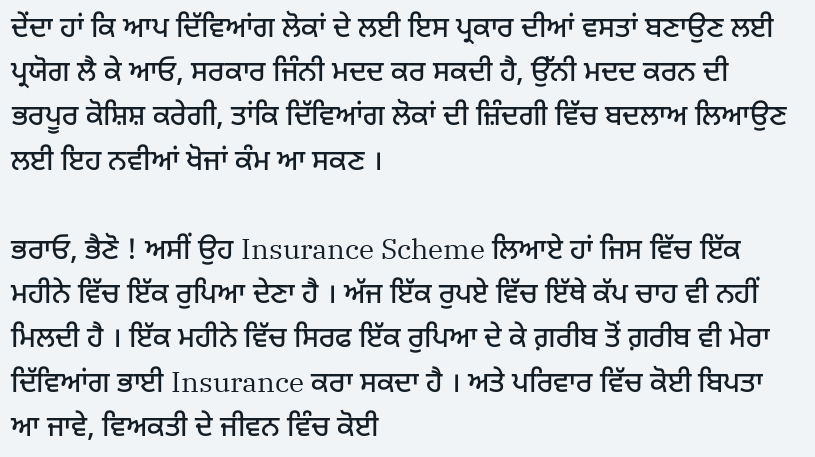ਦੇਂਦਾ ਹਾਂ ਕਿ ਆਪ ਦਿੱਵਿਆਂਗ ਲੋਕਾਂ ਦੇ ਲਈ ਇਸ ਪ੍ਰਕਾਰ ਦੀਆਂ ਵਸਤਾਂ ਬਣਾਉਣ ਲਈ ਪ੍ਰਯੋਗ ਲੈ ਕੇ ਆਓ, ਸਰਕਾਰ ਜਿੰਨੀ ਮਦਦ ਕਰ ਸਕਦੀ ਹੈ, ਉੱਨੀ ਮਦਦ ਕਰਨ ਦੀ ਭਰਪੂਰ ਕੋਸ਼ਿਸ਼ ਕਰੇਗੀ, ਤਾਂਕਿ ਦਿੱਵਿਆਂਗ ਲੋਕਾਂ ਦੀ ਜ਼ਿੰਦਗੀ ਵਿੱਚ ਬਦਲਾਅ ਲਿਆਉਣ ਲਈ ਇਹ ਨਵੀਆਂ ਖੋਜਾਂ ਕੰਮ ਆ ਸਕਣ ।

ਭਰਾਓ, ਭੈਣੋ ! ਅਸੀਂ ਉਹ Insurance Scheme ਲਿਆਏ ਹਾਂ ਜਿਸ ਵਿੱਚ ਇੱਕ ਮਹੀਨੇ ਵਿੱਚ ਇੱਕ ਰੁਪਿਆ ਦੇਣਾ ਹੈ । ਅੱਜ ਇੱਕ ਰੁਪਏ ਵਿੱਚ ਇੱਥੇ ਕੱਪ ਚਾਹ ਵੀ ਨਹੀਂ ਮਿਲਦੀ ਹੈ । ਇੱਕ ਮਹੀਨੇ ਵਿੱਚ ਸਿਰਫ ਇੱਕ ਰੁਪਿਆ ਦੇ ਕੇ ਗ਼ਰੀਬ ਤੋਂ ਗ਼ਰੀਬ ਵੀ ਮੇਰਾ ਦਿੱਵਿਆਂਗ ਭਾਈ Insurance ਕਰਾ ਸਕਦਾ ਹੈ । ਅਤੇ ਪਰਿਵਾਰ ਵਿੱਚ ਕੋਈ ਬਿਪਤਾ ਆ ਜਾਵੇ, ਵਿਅਕਤੀ ਦੇ ਜੀਵਨ ਵਿੰਚ ਕੋਈ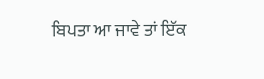ਬਿਪਤਾ ਆ ਜਾਵੇ ਤਾਂ ਇੱਕ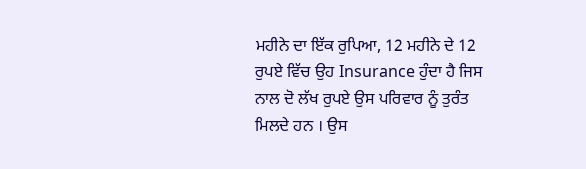ਮਹੀਨੇ ਦਾ ਇੱਕ ਰੁਪਿਆ, 12 ਮਹੀਨੇ ਦੇ 12 ਰੁਪਏ ਵਿੱਚ ਉਹ Insurance ਹੁੰਦਾ ਹੈ ਜਿਸ ਨਾਲ ਦੋ ਲੱਖ ਰੁਪਏ ਉਸ ਪਰਿਵਾਰ ਨੂੰ ਤੁਰੰਤ ਮਿਲਦੇ ਹਨ । ਉਸ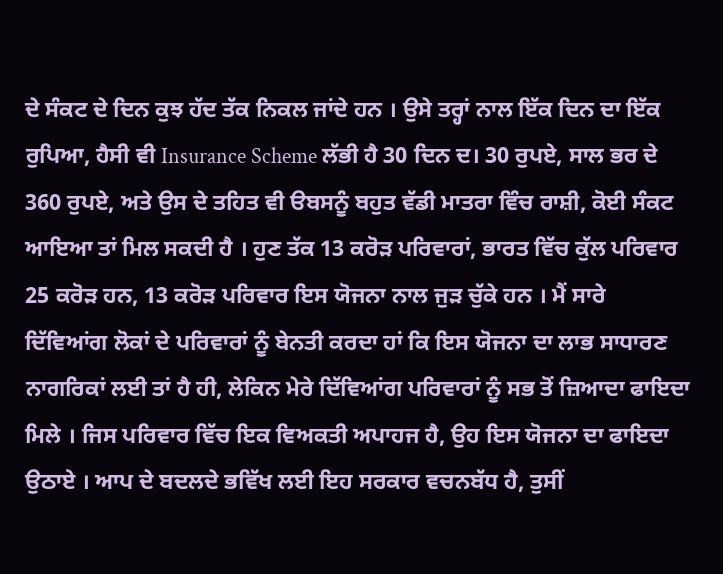ਦੇ ਸੰਕਟ ਦੇ ਦਿਨ ਕੁਝ ਹੱਦ ਤੱਕ ਨਿਕਲ ਜਾਂਦੇ ਹਨ । ਉਸੇ ਤਰ੍ਹਾਂ ਨਾਲ ਇੱਕ ਦਿਨ ਦਾ ਇੱਕ ਰੁਪਿਆ, ਹੈਸੀ ਵੀ Insurance Scheme ਲੱਭੀ ਹੈ 30 ਦਿਨ ਦ। 30 ਰੁਪਏ, ਸਾਲ ਭਰ ਦੇ 360 ਰੁਪਏ, ਅਤੇ ਉਸ ਦੇ ਤਹਿਤ ਵੀ ੳਬਸਨੂੰ ਬਹੁਤ ਵੱਡੀ ਮਾਤਰਾ ਵਿੰਚ ਰਾਸ਼ੀ, ਕੋਈ ਸੰਕਟ ਆਇਆ ਤਾਂ ਮਿਲ ਸਕਦੀ ਹੈ । ਹੁਣ ਤੱਕ 13 ਕਰੋੜ ਪਰਿਵਾਰਾਂ, ਭਾਰਤ ਵਿੱਚ ਕੁੱਲ ਪਰਿਵਾਰ 25 ਕਰੋੜ ਹਨ, 13 ਕਰੋੜ ਪਰਿਵਾਰ ਇਸ ਯੋਜਨਾ ਨਾਲ ਜੁੜ ਚੁੱਕੇ ਹਨ । ਮੈਂ ਸਾਰੇ ਦਿੱਵਿਆਂਗ ਲੋਕਾਂ ਦੇ ਪਰਿਵਾਰਾਂ ਨੂੰ ਬੇਨਤੀ ਕਰਦਾ ਹਾਂ ਕਿ ਇਸ ਯੋਜਨਾ ਦਾ ਲਾਭ ਸਾਧਾਰਣ ਨਾਗਰਿਕਾਂ ਲਈ ਤਾਂ ਹੈ ਹੀ, ਲੇਕਿਨ ਮੇਰੇ ਦਿੱਵਿਆਂਗ ਪਰਿਵਾਰਾਂ ਨੂੰ ਸਭ ਤੋਂ ਜ਼ਿਆਦਾ ਫਾਇਦਾ ਮਿਲੇ । ਜਿਸ ਪਰਿਵਾਰ ਵਿੱਚ ਇਕ ਵਿਅਕਤੀ ਅਪਾਹਜ ਹੈ, ਉਹ ਇਸ ਯੋਜਨਾ ਦਾ ਫਾਇਦਾ ਉਠਾਏ । ਆਪ ਦੇ ਬਦਲਦੇ ਭਵਿੱਖ ਲਈ ਇਹ ਸਰਕਾਰ ਵਚਨਬੱਧ ਹੈ, ਤੁਸੀਂ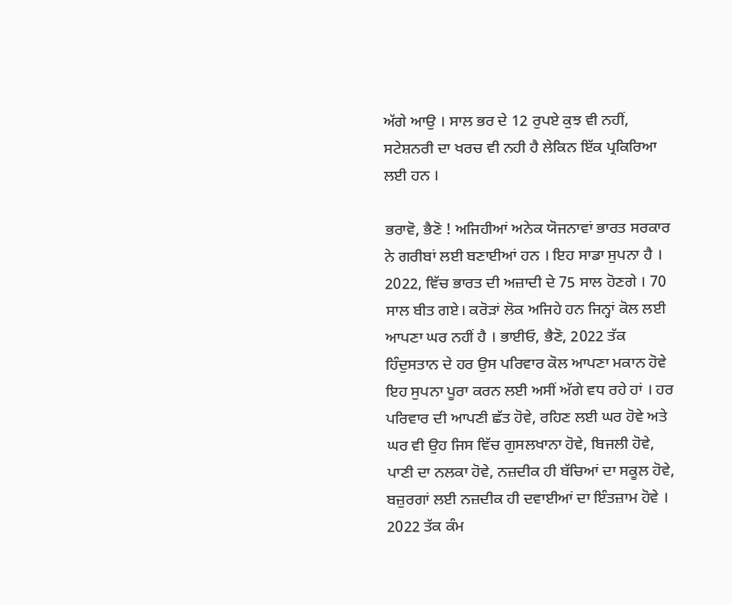ਅੱਗੇ ਆਉ । ਸਾਲ ਭਰ ਦੇ 12 ਰੁਪਏ ਕੁਝ ਵੀ ਨਹੀਂ, ਸਟੇਸ਼ਨਰੀ ਦਾ ਖਰਚ ਵੀ ਨਹੀ ਹੈ ਲੇਕਿਨ ਇੱਕ ਪ੍ਰਕਿਰਿਆ ਲਈ ਹਨ ।

ਭਰਾਵੋ, ਭੈਣੋ ! ਅਜਿਹੀਆਂ ਅਨੇਕ ਯੋਜਨਾਵਾਂ ਭਾਰਤ ਸਰਕਾਰ ਨੇ ਗਰੀਬਾਂ ਲਈ ਬਣਾਈਆਂ ਹਨ । ਇਹ ਸਾਡਾ ਸੁਪਨਾ ਹੈ । 2022, ਵਿੱਚ ਭਾਰਤ ਦੀ ਅਜ਼ਾਦੀ ਦੇ 75 ਸਾਲ ਹੋਣਗੇ । 70 ਸਾਲ ਬੀਤ ਗਏ। ਕਰੋੜਾਂ ਲੋਕ ਅਜਿਹੇ ਹਨ ਜਿਨ੍ਹਾਂ ਕੋਲ ਲਈ ਆਪਣਾ ਘਰ ਨਹੀਂ ਹੈ । ਭਾਈਓ, ਭੈਣੋ, 2022 ਤੱਕ ਹਿੰਦੁਸਤਾਨ ਦੇ ਹਰ ਉਸ ਪਰਿਵਾਰ ਕੋਲ ਆਪਣਾ ਮਕਾਨ ਹੋਵੇ ਇਹ ਸੁਪਨਾ ਪੂਰਾ ਕਰਨ ਲਈ ਅਸੀਂ ਅੱਗੇ ਵਧ ਰਹੇ ਹਾਂ । ਹਰ ਪਰਿਵਾਰ ਦੀ ਆਪਣੀ ਛੱਤ ਹੋਵੇ, ਰਹਿਣ ਲਈ ਘਰ ਹੋਵੇ ਅਤੇ ਘਰ ਵੀ ਉਹ ਜਿਸ ਵਿੱਚ ਗੁਸਲਖਾਨਾ ਹੋਵੇ, ਬਿਜਲੀ ਹੋਵੇ, ਪਾਣੀ ਦਾ ਨਲਕਾ ਹੋਵੇ, ਨਜ਼ਦੀਕ ਹੀ ਬੱਚਿਆਂ ਦਾ ਸਕੂਲ ਹੋਵੇ, ਬਜ਼ੁਰਗਾਂ ਲਈ ਨਜ਼ਦੀਕ ਹੀ ਦਵਾਈਆਂ ਦਾ ਇੰਤਜ਼ਾਮ ਹੋਵੇ । 2022 ਤੱਕ ਕੰਮ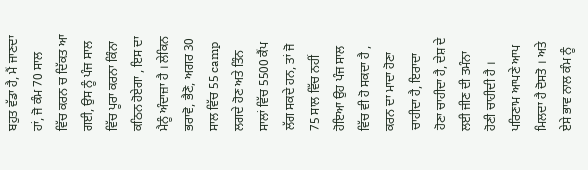ਬਹੁਤ ਵੱਡਾ ਹੈ, ਮੈਂ ਜਾਣਦਾ ਹਾਂ, ਜੋ ਕੰਮ 70 ਸਾਲ ਵਿੱਚ ਕਰਨ ਚ ਦਿੱਕਤ ਆ ਗਈ, ਉਸ ਨੂੰ ਪੰਜ ਸਾਲ ਵਿੱਚ ਪੂਰਾ ਕਰਨਾ ਕਿੰਨਾ ਕਠਿਨ ਹੋਏਗਾ , ਇਸ ਦਾ ਮੈਨੂੰ ਅੰਦਾਜ਼ਾ ਹੈ । ਲੇਕਿਨ ਭਰਾਵੋ, ਭੈਣੋ, ਅਗਰ 30 ਸਾਲ ਵਿੱਚ 55 camp ਲਗਦੇ ਹੋਣ ਅਤੇ ਤਿੰਨ ਸਾਲਾਂ ਵਿੱਚ 5500 ਕੈਂਪ ਲੱਗ ਸਕਦੇ ਹਨ, ਤਾਂ ਜੋ 75 ਸਾਲ ਵਿੱਚ ਨਹੀਂ ਹੋਇਆ ਉਹ ਪੰਜ ਸਾਲ ਵਿੱਚ ਵੀ ਹੋ ਸਕਦਾ ਹੈ , ਕਰਨ ਦਾ ਮਾਦਾ ਹੋਣਾ ਚਾਹੀਦਾ ਹੈ, ਇਰਾਦਾ ਹੋਣਾ ਚਾਹੀਦਾ ਹੈ, ਦੇਸ਼ ਦੇ ਲਈ ਜੀਣ ਦੀ ਤਮੰਨਾ ਹੋਣੀ ਚਾਹੀਦੀ ਹੈ । ਪਰਿਣਾਮ ਆਪਣੇ ਆਪ ਮਿਲਦਾ ਹੈ ਦੋਸਤੋ । ਅਤੇ ਏਸੇ ਭਾਵ ਨਾਲ ਕੰਮ ਨੂੰ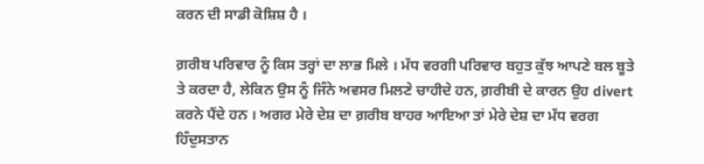ਕਰਨ ਦੀ ਸਾਡੀ ਕੋਸ਼ਿਸ਼ ਹੈ ।

ਗ਼ਰੀਬ ਪਰਿਵਾਰ ਨੂੰ ਕਿਸ ਤਰ੍ਹਾਂ ਦਾ ਲਾਭ ਮਿਲੇ । ਮੱਧ ਵਰਗੀ ਪਰਿਵਾਰ ਬਹੁਤ ਕੁੱਝ ਆਪਣੇ ਬਲ ਬੂਤੇ ਤੇ ਕਰਦਾ ਹੈ, ਲੇਕਿਨ ਉਸ ਨੂੰ ਜਿੰਨੇ ਅਵਸਰ ਮਿਲਣੇ ਚਾਹੀਦੇ ਹਨ, ਗ਼ਰੀਬੀ ਦੇ ਕਾਰਨ ਉਹ divert ਕਰਨੇ ਪੈਂਦੇ ਹਨ । ਅਗਰ ਮੇਰੇ ਦੇਸ਼ ਦਾ ਗ਼ਰੀਬ ਬਾਹਰ ਆਇਆ ਤਾਂ ਮੇਰੇ ਦੇਸ਼ ਦਾ ਮੱਧ ਵਰਗ ਹਿੰਦੁਸਤਾਨ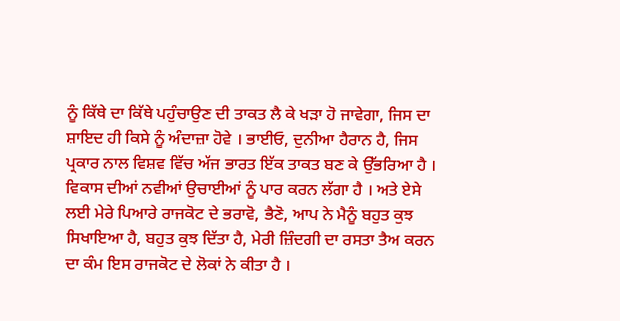ਨੂੰ ਕਿੱਥੇ ਦਾ ਕਿੱਥੇ ਪਹੁੰਚਾਉਣ ਦੀ ਤਾਕਤ ਲੈ ਕੇ ਖੜਾ ਹੋ ਜਾਵੇਗਾ, ਜਿਸ ਦਾ ਸ਼ਾਇਦ ਹੀ ਕਿਸੇ ਨੂੰ ਅੰਦਾਜ਼ਾ ਹੋਵੇ । ਭਾਈਓ, ਦੁਨੀਆ ਹੈਰਾਨ ਹੈ, ਜਿਸ ਪ੍ਰਕਾਰ ਨਾਲ ਵਿਸ਼ਵ ਵਿੱਚ ਅੱਜ ਭਾਰਤ ਇੱਕ ਤਾਕਤ ਬਣ ਕੇ ਉੱਭਰਿਆ ਹੈ । ਵਿਕਾਸ ਦੀਆਂ ਨਵੀਆਂ ਉਚਾਈਆਂ ਨੂੰ ਪਾਰ ਕਰਨ ਲੱਗਾ ਹੈ । ਅਤੇ ਏਸੇ ਲਈ ਮੇਰੇ ਪਿਆਰੇ ਰਾਜਕੋਟ ਦੇ ਭਰਾਵੋ, ਭੈਣੋ, ਆਪ ਨੇ ਮੈਨੂੰ ਬਹੁਤ ਕੁਝ ਸਿਖਾਇਆ ਹੈ, ਬਹੁਤ ਕੁਝ ਦਿੱਤਾ ਹੈ, ਮੇਰੀ ਜ਼ਿੰਦਗੀ ਦਾ ਰਸਤਾ ਤੈਅ ਕਰਨ ਦਾ ਕੰਮ ਇਸ ਰਾਜਕੋਟ ਦੇ ਲੋਕਾਂ ਨੇ ਕੀਤਾ ਹੈ ।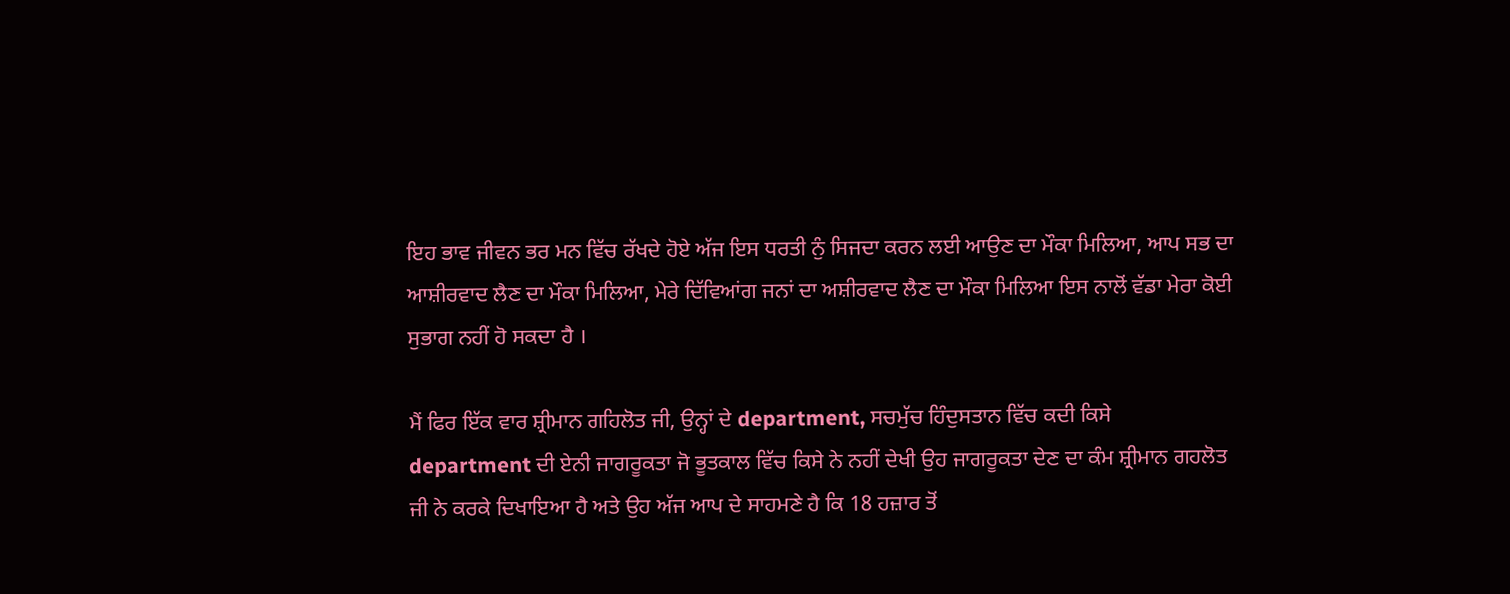ਇਹ ਭਾਵ ਜੀਵਨ ਭਰ ਮਨ ਵਿੱਚ ਰੱਖਦੇ ਹੋਏ ਅੱਜ ਇਸ ਧਰਤੀ ਨੁੰ ਸਿਜਦਾ ਕਰਨ ਲਈ ਆਉਣ ਦਾ ਮੌਕਾ ਮਿਲਿਆ, ਆਪ ਸਭ ਦਾ ਆਸ਼ੀਰਵਾਦ ਲੈਣ ਦਾ ਮੌਕਾ ਮਿਲਿਆ, ਮੇਰੇ ਦਿੱਵਿਆਂਗ ਜਨਾਂ ਦਾ ਅਸ਼ੀਰਵਾਦ ਲੈਣ ਦਾ ਮੌਕਾ ਮਿਲਿਆ ਇਸ ਨਾਲੋਂ ਵੱਡਾ ਮੇਰਾ ਕੋਈ ਸੁਭਾਗ ਨਹੀਂ ਹੋ ਸਕਦਾ ਹੈ ।

ਮੈਂ ਫਿਰ ਇੱਕ ਵਾਰ ਸ਼੍ਰੀਮਾਨ ਗਹਿਲੋਤ ਜੀ, ਉਨ੍ਹਾਂ ਦੇ department, ਸਚਮੁੱਚ ਹਿੰਦੁਸਤਾਨ ਵਿੱਚ ਕਦੀ ਕਿਸੇ department ਦੀ ਏਨੀ ਜਾਗਰੂਕਤਾ ਜੋ ਭੂਤਕਾਲ ਵਿੱਚ ਕਿਸੇ ਨੇ ਨਹੀਂ ਦੇਖੀ ਉਹ ਜਾਗਰੂਕਤਾ ਦੇਣ ਦਾ ਕੰਮ ਸ਼੍ਰੀਮਾਨ ਗਹਲੋਤ ਜੀ ਨੇ ਕਰਕੇ ਦਿਖਾਇਆ ਹੈ ਅਤੇ ਉਹ ਅੱਜ ਆਪ ਦੇ ਸਾਹਮਣੇ ਹੈ ਕਿ 18 ਹਜ਼ਾਰ ਤੋਂ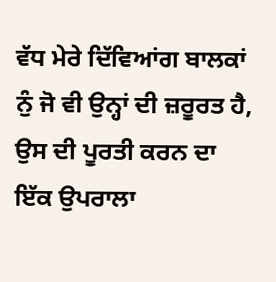ਵੱਧ ਮੇਰੇ ਦਿੱਵਿਆਂਗ ਬਾਲਕਾਂ ਨੁੰ ਜੋ ਵੀ ਉਨ੍ਹਾਂ ਦੀ ਜ਼ਰੂਰਤ ਹੈ, ਉਸ ਦੀ ਪੂਰਤੀ ਕਰਨ ਦਾ ਇੱਕ ਉਪਰਾਲਾ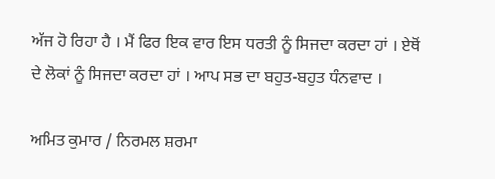ਅੱਜ ਹੋ ਰਿਹਾ ਹੈ । ਮੈਂ ਫਿਰ ਇਕ ਵਾਰ ਇਸ ਧਰਤੀ ਨੂੰ ਸਿਜਦਾ ਕਰਦਾ ਹਾਂ । ਏਥੋਂ ਦੇ ਲੋਕਾਂ ਨੂੰ ਸਿਜਦਾ ਕਰਦਾ ਹਾਂ । ਆਪ ਸਭ ਦਾ ਬਹੁਤ-ਬਹੁਤ ਧੰਨਵਾਦ ।

ਅਮਿਤ ਕੁਮਾਰ / ਨਿਰਮਲ ਸ਼ਰਮਾ